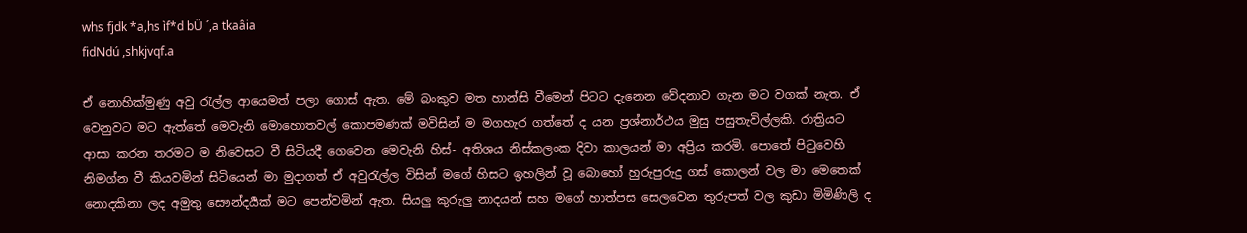whs fjdk *a,hs ìf*d bÜ ´,a tkaâia
fidNdú ,shkjvqf.a

ඒ නොහික්මුණු අවු රැල්ල ආයෙමත් පලා ගොස් ඇත. මේ බංකුව මත හාන්සි වීමෙන් පිටට දැනෙන වේදනාව ගැන මට වගක් නැත. ඒ වෙනුවට මට ඇත්තේ මෙවැනි මොහොතවල් කොපමණක් මවිසින් ම මගහැර ගත්තේ ද යන ප්‍රශ්නාර්ථය මුසු පසුතැවිල්ලකි. රාත්‍රියට ආසා කරන තරමට ම නිවෙසට වී සිටියදී ගෙවෙන මෙවැනි හිස්- අතිශය නිස්කලංක දිවා කාලයන් මා අප්‍රිය කරමි. පොතේ පිටුවෙහි නිමග්න වී කියවමින් සිටියෙන් මා මුදාගත් ඒ අවුරැල්ල විසින් මගේ හිසට ඉහලින් වූ බොහෝ හුරුපුරුදු ගස් කොලන් වල මා මෙතෙක් නොදකිනා ලද අමුතු සෞන්දර්‍යක් මට පෙන්වමින් ඇත. සියලු කුරුලු නාදයන් සහ මගේ හාත්පස සෙලවෙන තුරුපත් වල කුඩා මිමිණිලි ද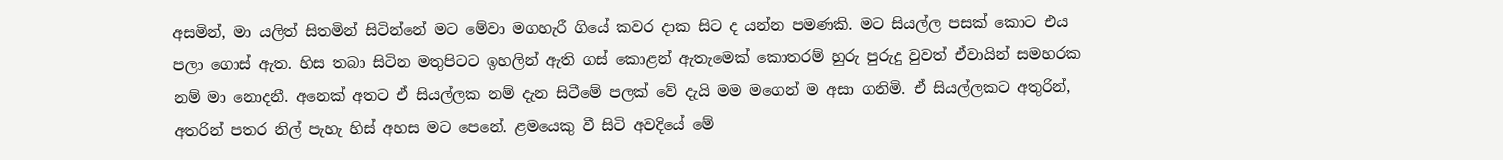අසමින්, මා යලිත් සිතමින් සිටින්නේ මට මේවා මගහැරී ගියේ කවර දාක සිට ද යන්න පමණකි. මට සියල්ල පසක් කොට එය පලා ගොස් ඇත. හිස තබා සිටින මතුපිටට ඉහලින් ඇති ගස් කොළන් ඇතැමෙක් කොතරම් හුරු පුරුදු වුවත් ඒවායින් සමහරක නම් මා නොදනී. අනෙක් අතට ඒ සියල්ලක නම් දැන සිටීමේ පලක් වේ දැයි මම මගෙන් ම අසා ගනිමි. ඒ සියල්ලකට අතුරින්, අතරින් පතර නිල් පැහැ හිස් අහස මට පෙනේ. ළමයෙකු වී සිටි අවදියේ මේ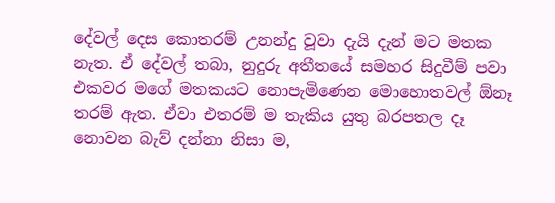දේවල් දෙස කොතරම් උනන්දු වූවා දැයි දැන් මට මතක නැත. ඒ දේවල් තබා, නුදුරු අතීතයේ සමහර සිදුවීම් පවා එකවර මගේ මතකයට නොපැමිණෙන මොහොතවල් ඕනෑ තරම් ඇත. ඒවා එතරම් ම තැකිය යුතු බරපතල දෑ නොවන බැව් දන්නා නිසා ම,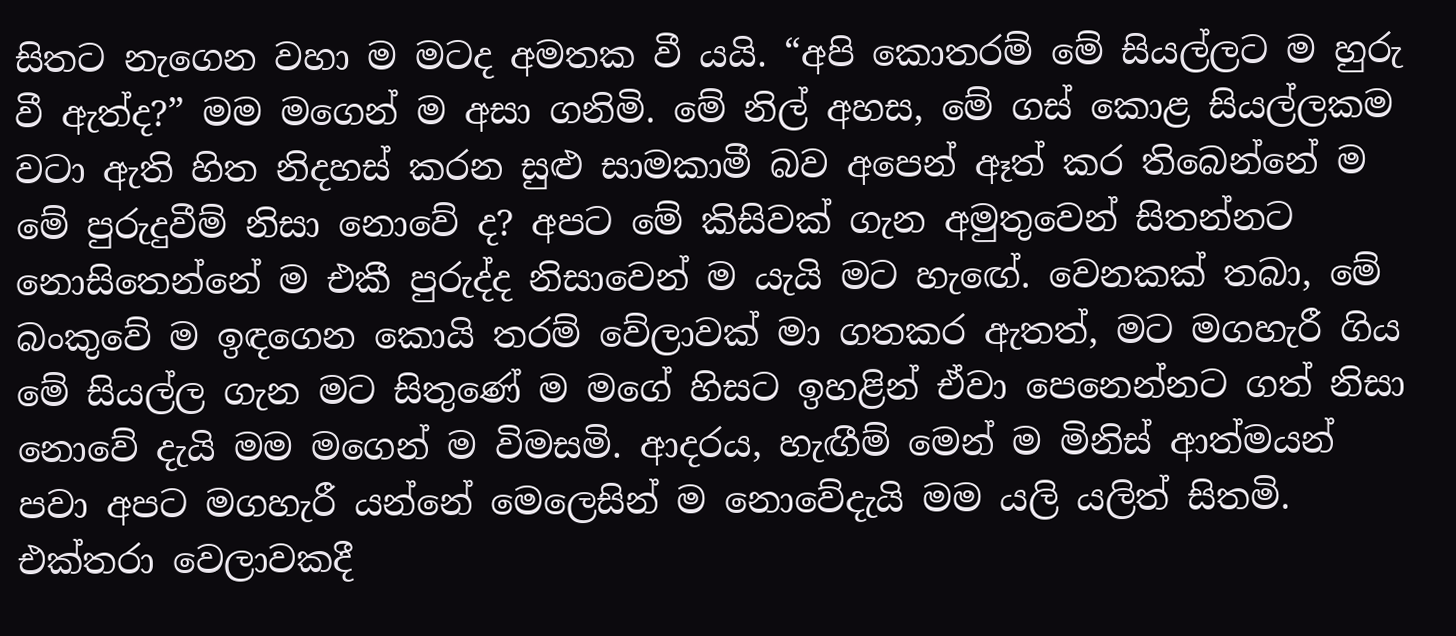සිතට නැගෙන වහා ම මටද අමතක වී යයි. “අපි කොතරම් මේ සියල්ලට ම හුරු වී ඇත්ද?” මම මගෙන් ම අසා ගනිමි. මේ නිල් අහස, මේ ගස් කොළ සියල්ලකම වටා ඇති හිත නිදහස් කරන සුළු සාමකාමී බව අපෙන් ඈත් කර තිබෙන්නේ ම මේ පුරුදුවීම් නිසා නොවේ ද? අපට මේ කිසිවක් ගැන අමුතුවෙන් සිතන්නට නොසිතෙන්නේ ම එකී පුරුද්ද නිසාවෙන් ම යැයි මට හැඟේ. වෙනකක් තබා, මේ බංකුවේ ම ඉඳගෙන කොයි තරම් වේලාවක් මා ගතකර ඇතත්, මට මගහැරී ගිය මේ සියල්ල ගැන මට සිතුණේ ම මගේ හිසට ඉහළින් ඒවා පෙනෙන්නට ගත් නිසා නොවේ දැයි මම මගෙන් ම විමසමි. ආදරය, හැඟීම් මෙන් ම මිනිස් ආත්මයන් පවා අපට මගහැරී යන්නේ මෙලෙසින් ම නොවේදැයි මම යලි යලිත් සිතමි. එක්තරා වෙලාවකදී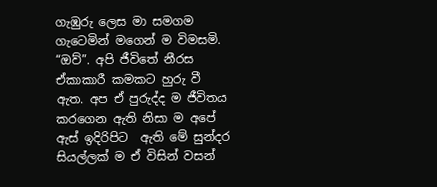ගැඹුරු ලෙස මා සමගම ගැටෙමින් මගෙන් ම විමසමි. “ඔව්”. අපි ජීවිතේ නීරස ඒකාකාරී කමකට හුරු වී ඇත. අප ඒ පුරුද්ද ම ජීවිතය කරගෙන ඇති නිසා ම අපේ ඇස් ඉදිරිපිට  ඇති මේ සුන්දර සියල්ලක් ම ඒ විසින් වසන්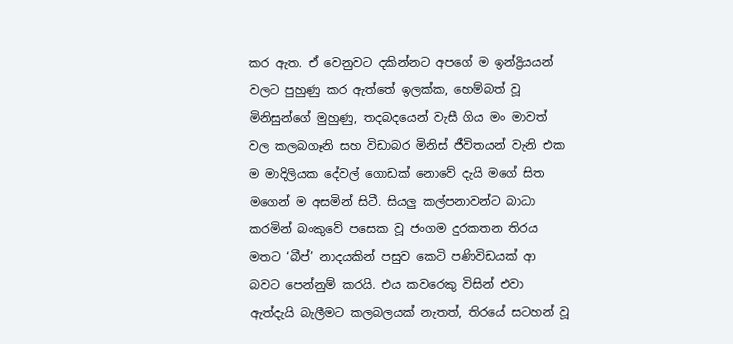කර ඇත. ඒ වෙනුවට දකින්නට අපගේ ම ඉන්ද්‍රියයන් වලට පුහුණු කර ඇත්තේ ඉලක්ක, හෙම්බත් වූ මිනිසුන්ගේ මුහුණු, තදබදයෙන් වැසී ගිය මං මාවත් වල කලබගෑනි සහ විඩාබර මිනිස් ජීවිතයන් වැනි එක ම මාදිලියක දේවල් ගොඩක් නොවේ දැයි මගේ සිත මගෙන් ම අසමින් සිටී. සියලු කල්පනාවන්ට බාධා කරමින් බංකුවේ පසෙක වූ ජංගම දුරකතන තිරය මතට ‘බීප්’ නාදයකින් පසුව කෙටි පණිවිඩයක් ආ බවට පෙන්නුම් කරයි. එය කවරෙකු විසින් එවා ඇත්දැයි බැලීමට කලබලයක් නැතත්, තිරයේ සටහන් වූ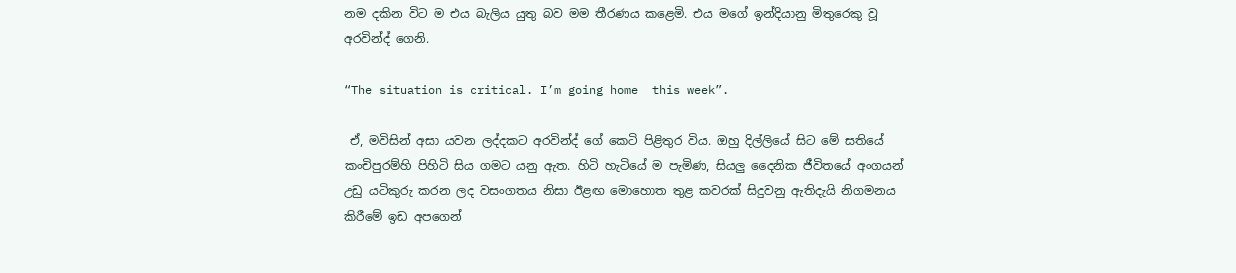නම දකින විට ම එය බැලිය යුතු බව මම තීරණය කළෙමි. එය මගේ ඉන්දියානු මිතුරෙකු වූ අරවින්ද් ගෙනි.

“The situation is critical. I’m going home  this week”.

 ඒ, මවිසින් අසා යවන ලද්දකට අරවින්ද් ගේ කෙටි පිළිතුර විය. ඔහු දිල්ලියේ සිට මේ සතියේ කංචිපුරම්හි පිහිටි සිය ගමට යනු ඇත. හිටි හැටියේ ම පැමිණ, සියලු දෛනික ජීවිතයේ අංගයන් උඩු යටිකුරු කරන ලද වසංගතය නිසා ඊළඟ මොහොත තුළ කවරක් සිදුවනු ඇතිදැයි නිගමනය කිරීමේ ඉඩ අපගෙන්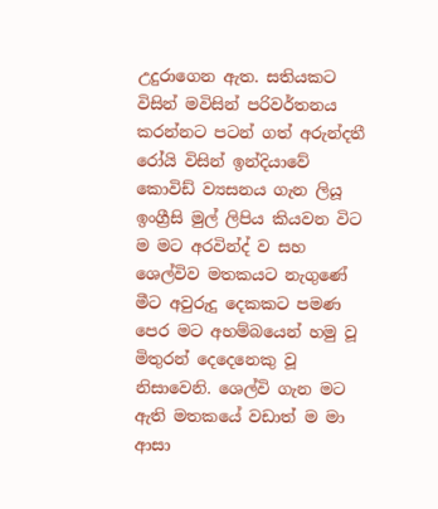උදුරාගෙන ඇත. සතියකට විසින් මවිසින් පරිවර්තනය කරන්නට පටන් ගත් අරුන්දතී රෝයි විසින් ඉන්දියාවේ කොවිඩ් ව්‍යසනය ගැන ලියූ ඉංග්‍රීසි මුල් ලිපිය කියවන විට ම මට අරවින්ද් ව සහ ශෙල්විව මතකයට නැගුණේ මීට අවුරුදු දෙකකට පමණ පෙර මට අහම්බයෙන් හමු වූ මිතුරන් දෙදෙනෙකු වූ නිසාවෙනි. ශෙල්වි ගැන මට ඇති මතකයේ වඩාත් ම මා ආසා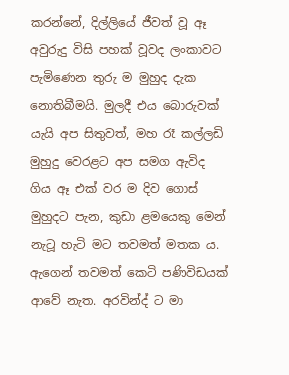කරන්නේ, දිල්ලියේ ජීවත් වූ ඈ අවුරුදු විසි පහක් වූවද ලංකාවට පැමිණෙන තුරු ම මුහුද දැක නොතිබීමයි. මුලදී එය බොරුවක් යැයි අප සිතුවත්, මහ රෑ කල්ලඩි මුහුදු වෙරළට අප සමග ඇවිද ගිය ඈ එක් වර ම දිව ගොස් මුහුදට පැන, කුඩා ළමයෙකු මෙන් නැටූ හැටි මට තවමත් මතක ය. ඇගෙන් තවමත් කෙටි පණිවිඩයක් ආවේ නැත. අරවින්ද් ට මා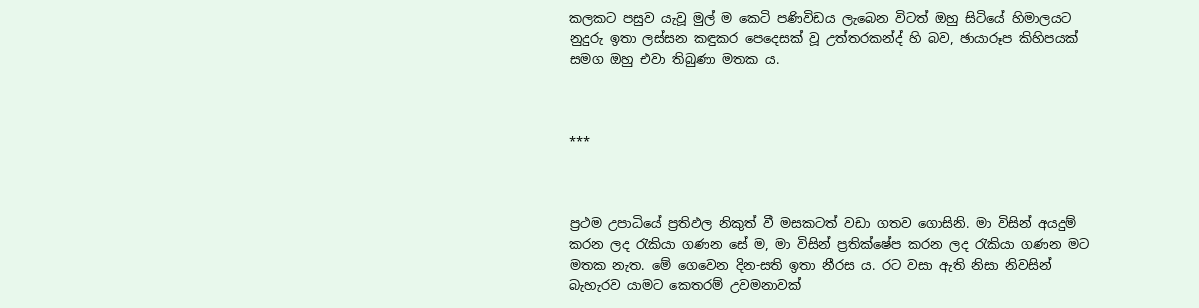කලකට පසුව යැවූ මුල් ම කෙටි පණිවිඩය ලැබෙන විටත් ඔහු සිටියේ හිමාලයට නුදුරු ඉතා ලස්සන කඳුකර පෙදෙසක් වූ උත්තරකන්ද් හි බව, ඡායාරූප කිහිපයක් සමග ඔහු එවා තිබුණා මතක ය.



***



ප්‍රථම උපාධියේ ප්‍රතිඵල නිකුත් වී මසකටත් වඩා ගතව ගොසිනි. මා විසින් අයදුම් කරන ලද රැකියා ගණන සේ ම, මා විසින් ප්‍රතික්ෂේප කරන ලද රැකියා ගණන මට මතක නැත. මේ ගෙවෙන දින-සති ඉතා නීරස ය. රට වසා ඇති නිසා නිවසින් බැහැරව යාමට කෙතරම් උවමනාවක්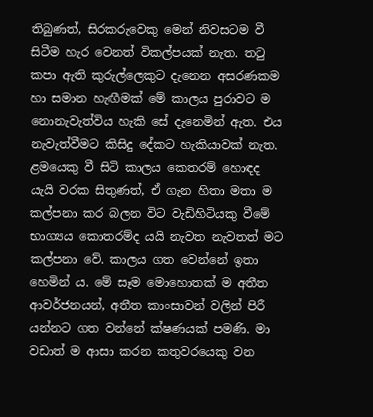තිබුණත්, සිරකරුවෙකු මෙන් නිවසටම වී සිටීම හැර වෙනත් විකල්පයක් නැත. තටු කපා ඇති කුරුල්ලෙකුට දැනෙන අසරණකම හා සමාන හැඟීමක් මේ කාලය පුරාවට ම නොනැවැත්විය හැකි සේ දැනෙමින් ඇත. එය නැවැත්වීමට කිසිදු දේකට හැකියාවක් නැත. ළමයෙකු වී සිටි කාලය කෙතරම් හොඳද යැයි වරක සිතුණත්, ඒ ගැන හිතා මතා ම කල්පනා කර බලන විට වැඩිහිටියකු වීමේ භාග්‍යය කොතරම්ද යයි නැවත නැවතත් මට කල්පනා වේ. කාලය ගත වෙන්නේ ඉතා හෙමින් ය. මේ සෑම මොහොතක් ම අතීත ආවර්ජනයන්, අතීත කාංසාවන් වලින් පිරී යන්නට ගත වන්නේ ක්ෂණයක් පමණි. මා වඩාත් ම ආසා කරන කතුවරයෙකු වන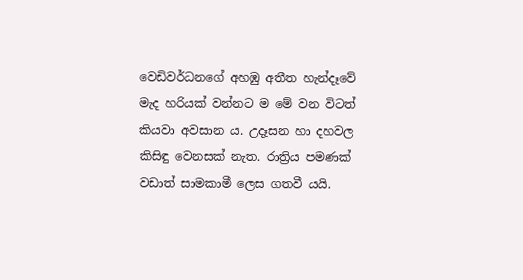වෙඩිවර්ධනගේ අහඹු අතීත හැන්දෑවේ මැද හරියක් වන්නට ම මේ වන විටත් කියවා අවසාන ය. උදෑසන හා දහවල කිසිඳු වෙනසක් නැත. රාත්‍රිය පමණක් වඩාත් සාමකාමී ලෙස ගතවී යයි.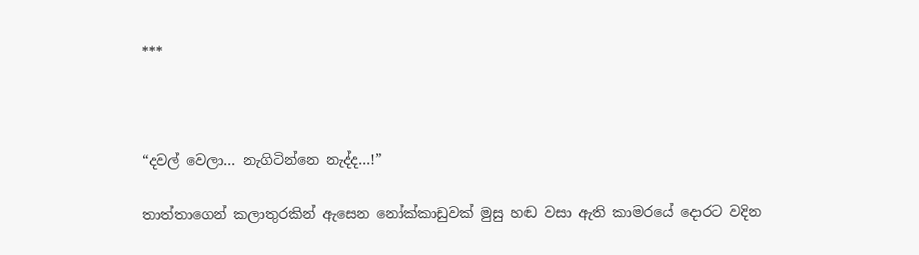***



“දවල් වෙලා… නැගිටින්නෙ නැද්ද…!”

තාත්තාගෙන් කලාතුරකින් ඇසෙන නෝක්කාඩුවක් මුසු හඬ වසා ඇති කාමරයේ දොරට වදින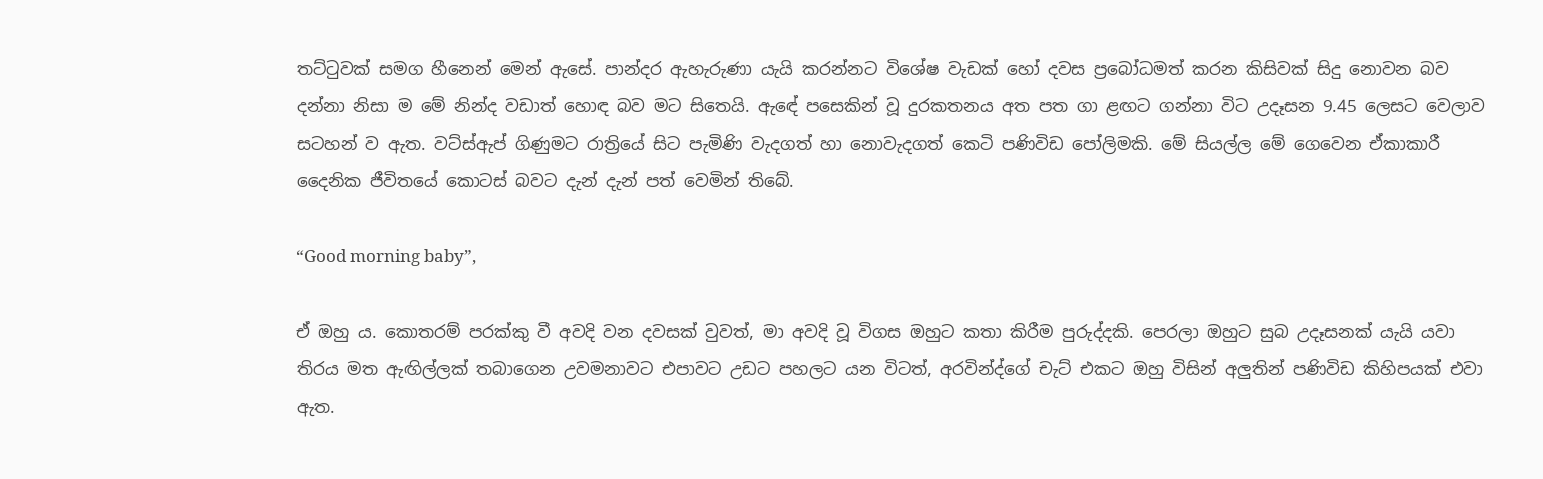තට්ටුවක් සමග හීනෙන් මෙන් ඇසේ. පාන්දර ඇහැරුණා යැයි කරන්නට විශේෂ වැඩක් හෝ දවස ප්‍රබෝධමත් කරන කිසිවක් සිදු නොවන බව දන්නා නිසා ම මේ නින්ද වඩාත් හොඳ බව මට සිතෙයි. ඇඳේ පසෙකින් වූ දුරකතනය අත පත ගා ළඟට ගන්නා විට උදෑසන 9.45 ලෙසට වෙලාව සටහන් ව ඇත. වට්ස්ඇප් ගිණුමට රාත්‍රියේ සිට පැමිණි වැදගත් හා නොවැදගත් කෙටි පණිවිඩ පෝලිමකි. මේ සියල්ල මේ ගෙවෙන ඒකාකාරී දෛනික ජීවිතයේ කොටස් බවට දැන් දැන් පත් වෙමින් තිබේ.

“Good morning baby”,

ඒ ඔහු ය. කොතරම් පරක්කු වී අවදි වන දවසක් වුවත්, මා අවදි වූ විගස ඔහුට කතා කිරීම පුරුද්දකි. පෙරලා ඔහුට සුබ උදෑසනක් යැයි යවා තිරය මත ඇඟිල්ලක් තබාගෙන උවමනාවට එපාවට උඩට පහලට යන විටත්, අරවින්ද්ගේ චැට් එකට ඔහු විසින් අලුතින් පණිවිඩ කිහිපයක් එවා ඇත.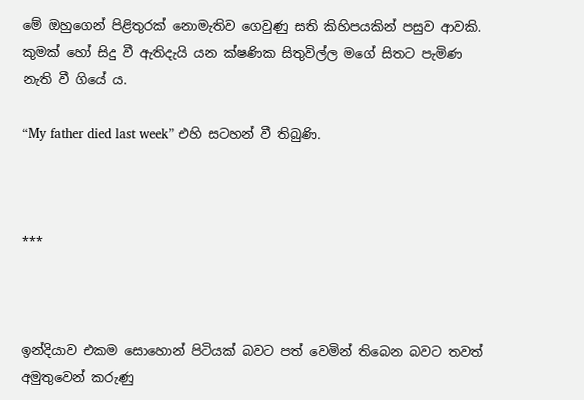මේ ඔහුගෙන් පිළිතුරක් නොමැතිව ගෙවුණු සති කිහිපයකින් පසුව ආවකි. කුමක් හෝ සිදු වී ඇතිදැයි යන ක්ෂණික සිතුවිල්ල මගේ සිතට පැමිණ නැති වී ගියේ ය.

“My father died last week” එහි සටහන් වී තිබුණි.



***



ඉන්දියාව එකම සොහොන් පිටියක් බවට පත් වෙමින් තිබෙන බවට තවත් අමුතුවෙන් කරුණු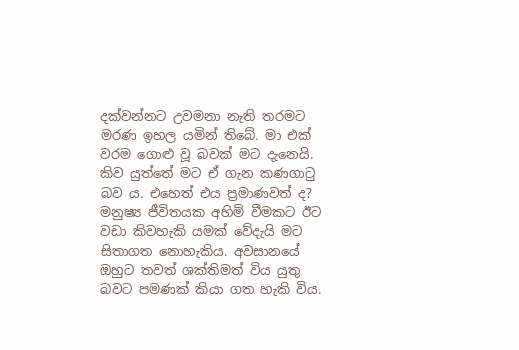දක්වන්නට උවමනා නැති තරමට මරණ ඉහල යමින් තිබේ. මා එක් වරම ගොළු වූ බවක් මට දැනෙයි. කිව යුත්තේ මට ඒ ගැන කණගාටු බව ය. එහෙත් එය ප්‍රමාණවත් ද? මනුෂ්‍ය ජීවිතයක අහිමි වීමකට ඊට වඩා කිවහැකි යමක් වේදැයි මට සිතාගත නොහැකිය. අවසානයේ ඔහුට තවත් ශක්තිමත් විය යුතු බවට පමණක් කියා ගත හැකි විය.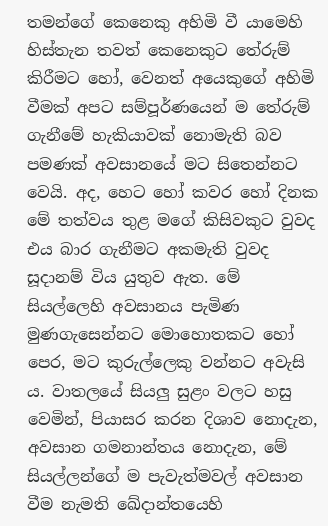තමන්ගේ කෙනෙකු අහිමි වී යාමෙහි හිස්තැන තවත් කෙනෙකුට තේරුම් කිරීමට හෝ, වෙනත් අයෙකුගේ අහිමි වීමක් අපට සම්පූර්ණයෙන් ම තේරුම් ගැනීමේ හැකියාවක් නොමැති බව පමණක් අවසානයේ මට සිතෙන්නට වෙයි. අද, හෙට හෝ කවර හෝ දිනක මේ තත්වය තුළ මගේ කිසිවකුට වුවද එය බාර ගැනීමට අකමැති වුවද සූදානම් විය යුතුව ඇත. මේ සියල්ලෙහි අවසානය පැමිණ මුණගැසෙන්නට මොහොතකට හෝ පෙර, මට කුරුල්ලෙකු වන්නට අවැසි ය. වාතලයේ සියලු සුළං වලට හසු වෙමින්, පියාසර කරන දිශාව නොදැන, අවසාන ගමනාන්තය නොදැන, මේ සියල්ලන්ගේ ම පැවැත්මවල් අවසාන වීම නැමති ඛේදාන්තයෙහි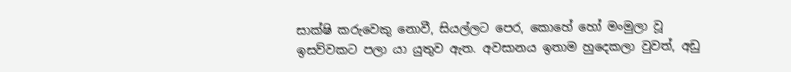සාක්ෂි කරුවෙකු නොවී, සියල්ලට පෙර, කොහේ හෝ මංමුලා වූ ඉසව්වකට පලා යා යුතුව ඇත. අවසානය ඉතාම හුදෙකලා වුවත්, අඩු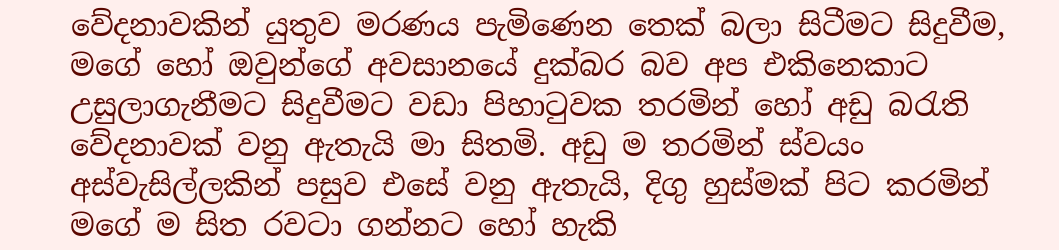වේදනාවකින් යුතුව මරණය පැමිණෙන තෙක් බලා සිටීමට සිදුවීම, මගේ හෝ ඔවුන්ගේ අවසානයේ දුක්බර බව අප එකිනෙකාට උසුලාගැනීමට සිදුවීමට වඩා පිහාටුවක තරමින් හෝ අඩු බරැති වේදනාවක් වනු ඇතැයි මා සිතමි. අඩු ම තරමින් ස්වයං අස්වැසිල්ලකින් පසුව එසේ වනු ඇතැයි, දිගු හුස්මක් පිට කරමින් මගේ ම සිත රවටා ගන්නට හෝ හැකි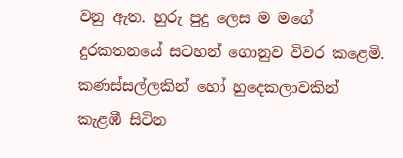වනු ඇත. හුරු පුදු ලෙස ම මගේ දුරකතනයේ සටහන් ගොනුව විවර කළෙමි. කණස්සල්ලකින් හෝ හුදෙකලාවකින් කැළඹී සිටින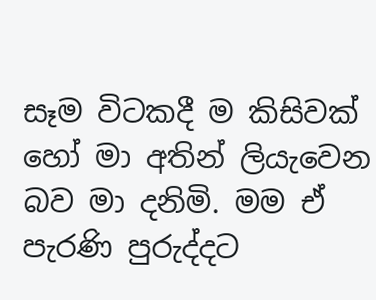සෑම විටකදී ම කිසිවක් හෝ මා අතින් ලියැවෙන බව මා දනිමි. මම ඒ පැරණි පුරුද්දට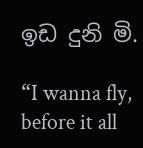ඉඩ දුනි මි.

“I wanna fly, before it all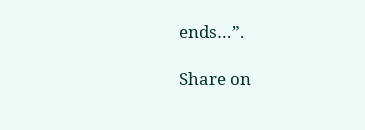ends…”.

Share on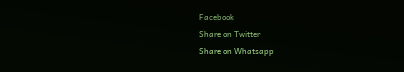Facebook
Share on Twitter
Share on Whatsapp